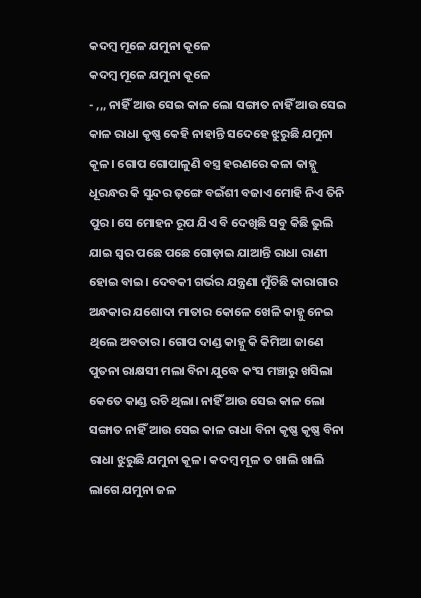କଦମ୍ବ ମୂଳେ ଯମୁନା କୂଳେ
କଦମ୍ବ ମୂଳେ ଯମୁନା କୂଳେ
- ,,, ନାହିଁ ଆଉ ସେଇ କାଳ ଲୋ ସଙ୍ଗାତ ନାହିଁ ଆଉ ସେଇ କାଳ ରାଧା କୃଷ୍ଣ କେହି ନାହାନ୍ତି ସଦେହେ ଝୁରୁଛି ଯମୁନା କୂଳ। ଗୋପ ଗୋପାଳୁଣି ବସ୍ତ୍ର ହରଣରେ କଳା କାହ୍ନୁ ଧୂରନ୍ଧର କି ସୁନ୍ଦର ଢ଼ଙ୍ଗେ ବଇଁଶୀ ବଜାଏ ମୋହି ନିଏ ତିନି ପୁର। ସେ ମୋହନ ରୂପ ଯିଏ ବି ଦେଖିଛି ସବୁ କିଛି ଭୁଲି ଯାଇ ସ୍ୱର ପଛେ ପଛେ ଗୋଡ଼ାଇ ଯାଆନ୍ତି ରାଧା ରାଣୀ ହୋଇ ବାଇ। ଦେବକୀ ଗର୍ଭର ଯନ୍ତ୍ରଣା ମୁଁଚିଛି କାରାଗାର ଅନ୍ଧକାର ଯଶୋଦା ମାତାର କୋଳେ ଖେଳି କାହ୍ନୁ ନେଇ ଥିଲେ ଅବତାର। ଗୋପ ଦାଣ୍ଡ କାହ୍ନୁ କି କିମିଆ ଜାଣେ ପୁତନା ରାକ୍ଷସୀ ମଲା ବିନା ଯୁଦ୍ଧେ କଂସ ମଞ୍ଚାରୁ ଖସିଲା କେତେ କାଣ୍ଡ ରଚି ଥିଲା। ନାହିଁ ଆଉ ସେଇ କାଳ ଲୋ ସଙ୍ଗାତ ନାହିଁ ଆଉ ସେଇ କାଳ ରାଧା ବିନା କୃଷ୍ଣ କୃଷ୍ଣ ବିନା ରାଧା ଝୁରୁଛି ଯମୁନା କୂଳ। କଦମ୍ବ ମୂଳ ତ ଖାଲି ଖାଲି ଲାଗେ ଯମୁନା ଜଳ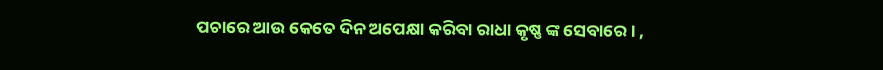ପଚାରେ ଆଉ କେତେ ଦିନ ଅପେକ୍ଷା କରିବା ରାଧା କୃଷ୍ଣ ଙ୍କ ସେବାରେ। ,